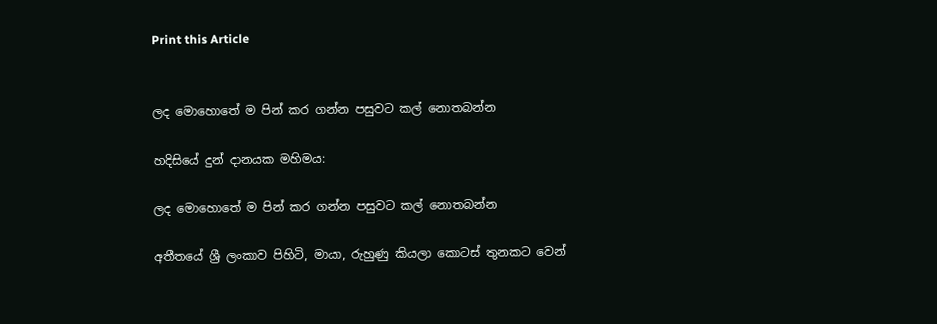Print this Article


ලද මොහොතේ ම පින් කර ගන්න පසුවට කල් නොතබන්න

හදිසියේ දුන් දානයක මහිමය:

ලද මොහොතේ ම පින් කර ගන්න පසුවට කල් නොතබන්න

අතීතයේ ශ්‍රී ලංකාව පිහිටි, මායා, රුහුණු කියලා කොටස් තුනකට වෙන්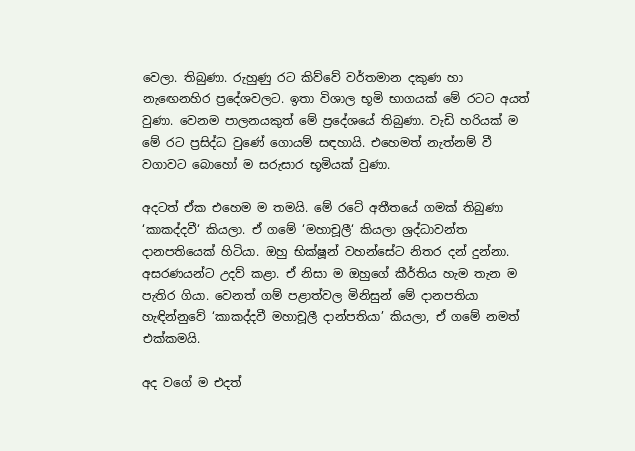වෙලා. තිබුණා. රුහුණු රට කිව්වේ වර්තමාන දකුණ හා නැඟෙනහිර ප්‍රදේශවලට. ඉතා විශාල භූමි භාගයක් මේ රටට අයත් වුණා. වෙනම පාලනයකුත් මේ ප්‍රදේශයේ තිබුණා. වැඩි හරියක් ම මේ රට ප්‍රසිද්ධ වුණේ ගොයම් සඳහායි. එහෙමත් නැත්නම් වී වගාවට බොහෝ ම සරුසාර භූමියක් වුණා.

අදටත් ඒක එහෙම ම තමයි. මේ රටේ අතීතයේ ගමක් තිබුණා ‘කාකද්දවී‘ කියලා. ඒ ගමේ ‘මහාචූලී‘ කියලා ශ්‍රද්ධාවන්ත දානපතියෙක් හිටියා. ඔහු භික්ෂූන් වහන්සේට නිතර දන් දුන්නා. අසරණයන්ට උදව් කළා. ඒ නිසා ම ඔහුගේ කීර්තිය හැම තැන ම පැතිර ගියා. වෙනත් ගම් පළාත්වල මිනිසුන් මේ දානපතියා හැඳින්නුවේ ‘කාකද්දවී මහාචූලී දාන්පතියා’ කියලා, ඒ ගමේ නමත් එක්කමයි.

අද වගේ ම එදත්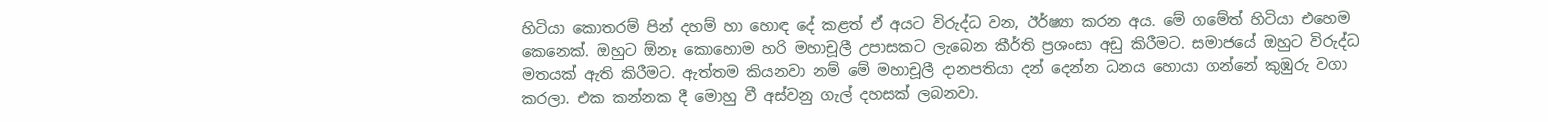හිටියා කොතරම් පින් දහම් හා හොඳ දේ කළත් ඒ අයට විරුද්ධ වන, ඊර්ෂ්‍යා කරන අය. මේ ගමේත් හිටියා එහෙම කෙනෙක්. ඔහුට ඕනෑ කොහොම හරි මහාචූලී උපාසකට ලැබෙන කීර්ති ප්‍රශංසා අඩු කිරීමට. සමාජයේ ඔහුට විරුද්ධ මතයක් ඇති කිරීමට. ඇත්තම කියනවා නම් මේ මහාචූලී දානපතියා දන් දෙන්න ධනය හොයා ගන්නේ කුඹුරු වගා කරලා. එක කන්නක දී මොහු වී අස්වනු ගැල් දහසක් ලබනවා.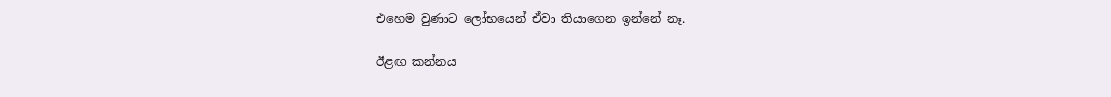එහෙම වුණාට ලෝභයෙන් ඒවා තියාගෙන ඉන්නේ නෑ.

ඊළඟ කන්නය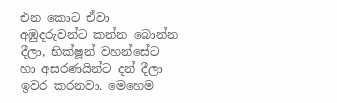එන කොට ඒවා අඹුදරුවන්ට කන්න බොන්න දීලා, භික්ෂූන් වහන්සේට හා අසරණයින්ට දන් දීලා ඉවර කරනවා. මෙහෙම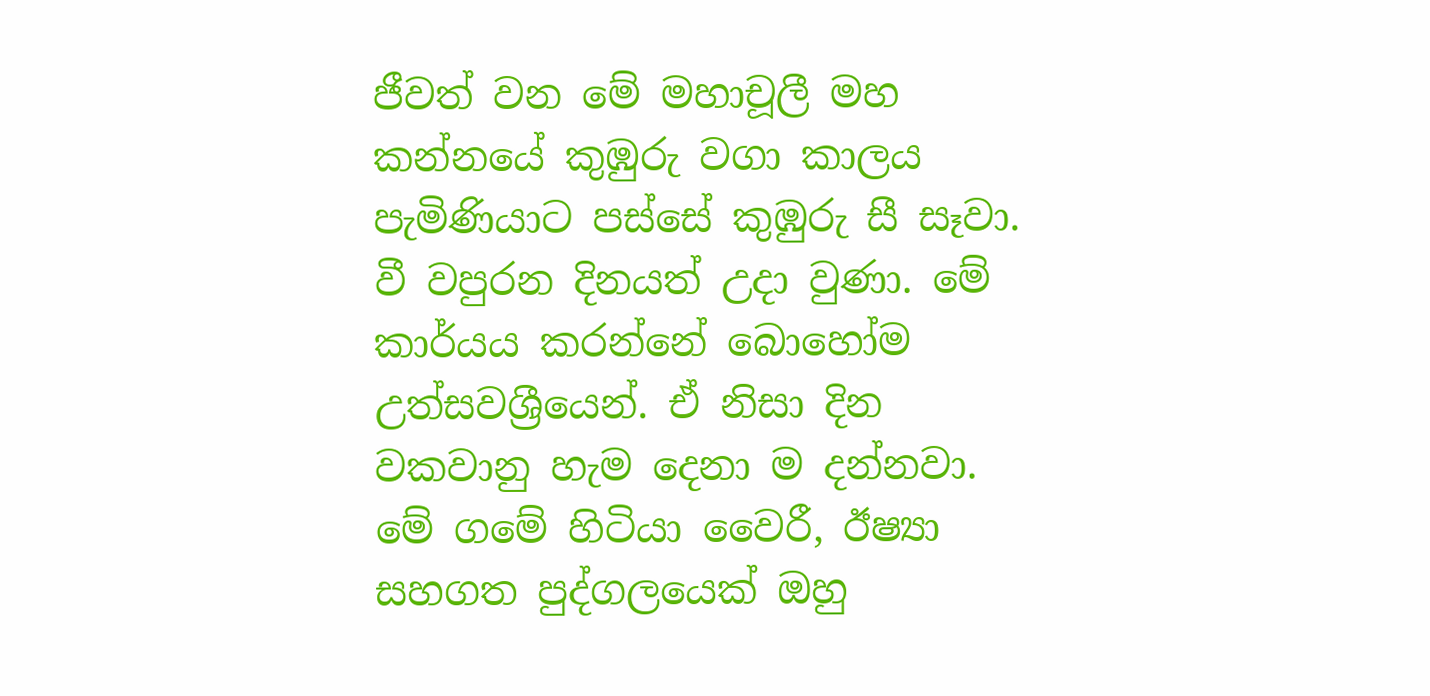ජීවත් වන මේ මහාචූලී මහ කන්නයේ කුඹුරු වගා කාලය පැමිණියාට පස්සේ කුඹුරු සී සෑවා. වී වපුරන දිනයත් උදා වුණා. මේ කාර්යය කරන්නේ බොහෝම උත්සවශ්‍රීයෙන්. ඒ නිසා දින වකවානු හැම දෙනා ම දන්නවා. මේ ගමේ හිටියා වෛරී, ඊෂ්‍යා සහගත පුද්ගලයෙක් ඔහු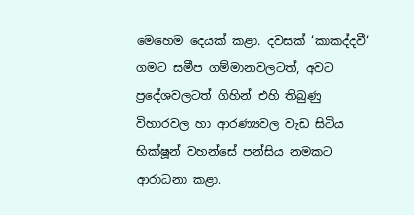මෙහෙම දෙයක් කළා. දවසක් ‘කාකද්දවී‘ ගමට සමීප ගම්මානවලටත්, අවට ප්‍රදේශවලටත් ගිහින් එහි තිබුණු විහාරවල හා ආරණ්‍යවල වැඩ සිටිය භික්ෂූන් වහන්සේ පන්සිය නමකට ආරාධනා කළා.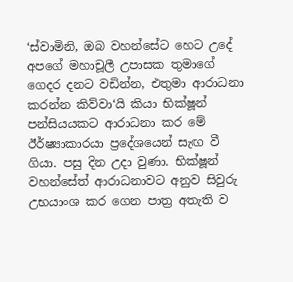‘ස්වාමිනි, ඔබ වහන්සේට හෙට උදේ අපගේ මහාචූලී උපාසක තුමාගේ ගෙදර දනට වඩින්න, එතුමා ආරාධනා කරන්න කිව්වා‘යි කියා භික්ෂූන් පන්සියයකට ආරාධනා කර මේ ඊර්ෂ්‍යාකාරයා ප්‍රදේශයෙන් සැඟ වී ගියා. පසු දින උදා වුණා. භික්ෂූන් වහන්සේත් ආරාධනාවට අනුව සිවුරු උභයාංශ කර ගෙන පාත්‍ර අතැති ව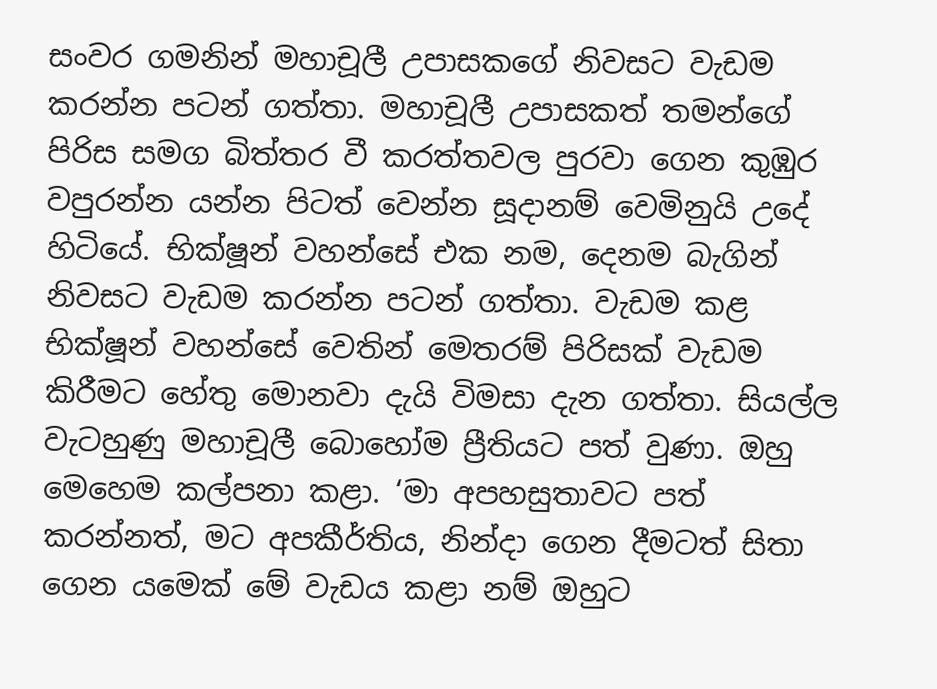සංවර ගමනින් මහාචූලී උපාසකගේ නිවසට වැඩම කරන්න පටන් ගත්තා. මහාචූලී උපාසකත් තමන්ගේ පිරිස සමග බිත්තර වී කරත්තවල පුරවා ගෙන කුඹුර වපුරන්න යන්න පිටත් වෙන්න සූදානම් වෙමිනුයි උදේ හිටියේ. භික්ෂූන් වහන්සේ එක නම, දෙනම බැගින් නිවසට වැඩම කරන්න පටන් ගත්තා. වැඩම කළ භික්ෂූන් වහන්සේ වෙතින් මෙතරම් පිරිසක් වැඩම කිරීමට හේතු මොනවා දැයි විමසා දැන ගත්තා. සියල්ල වැටහුණු මහාචූලී බොහෝම ප්‍රීතියට පත් වුණා. ඔහු මෙහෙම කල්පනා කළා. ‘මා අපහසුතාවට පත් කරන්නත්, මට අපකීර්තිය, නින්දා ගෙන දීමටත් සිතා ගෙන යමෙක් මේ වැඩය කළා නම් ඔහුට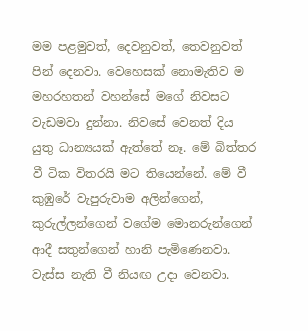මම පළමුවත්, දෙවනුවත්, තෙවනුවත් පින් දෙනවා. වෙහෙසක් නොමැතිව ම මහරහතන් වහන්සේ මගේ නිවසට වැඩමවා දුන්නා. නිවසේ වෙනත් දිය යුතු ධාන්‍යයක් ඇත්තේ නෑ. මේ බිත්තර වී ටික විතරයි මට තියෙන්නේ. මේ වී කුඹුරේ වැපුරුවාම අලින්ගෙන්, කුරුල්ලන්ගෙන් වගේම මොනරුන්ගෙන් ආදී සතුන්ගෙන් හානි පැමිණෙනවා. වැස්ස නැති වී නියඟ උදා වෙනවා.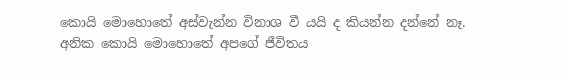කොයි මොහොතේ අස්වැන්න විනාශ වී යයි ද කියන්න දන්නේ නෑ. අනික කොයි මොහොතේ අපගේ ජීවිතය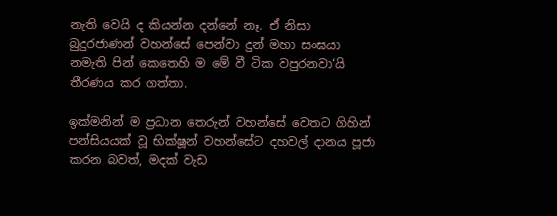නැති වෙයි ද කියන්න දන්නේ නෑ. ඒ නිසා බුදුරජාණන් වහන්සේ පෙන්වා දුන් මහා සංඝයා නමැති පින් කෙතෙහි ම මේ වී ටික වපුරනවා‘යි තීරණය කර ගත්තා.

ඉක්මනින් ම ප්‍රධාන තෙරුන් වහන්සේ වෙතට ගිහින් පන්සියයක් වූ භික්ෂූන් වහන්සේට දහවල් දානය පූජා කරන බවත්, මදක් වැඩ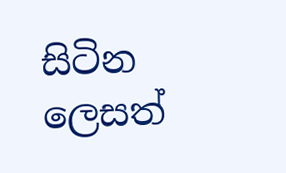සිටින ලෙසත්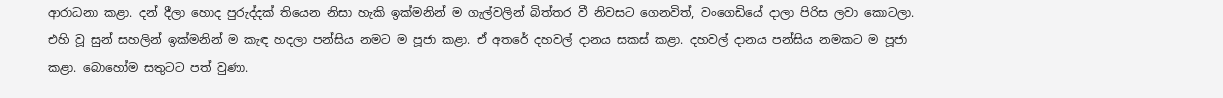ආරාධනා කළා. දන් දීලා හොද පුරුද්දක් තියෙන නිසා හැකි ඉක්මනින් ම ගැල්වලින් බිත්තර වී නිවසට ගෙනවිත්, වංගෙඩියේ දාලා පිරිස ලවා කොටලා. එහි වූ සුන් සහලින් ඉක්මනින් ම කැඳ හදලා පන්සිය නමට ම පූජා කළා. ඒ අතරේ දහවල් දානය සකස් කළා. දහවල් දානය පන්සිය නමකට ම පූජා කළා. බොහෝම සතුටට පත් වුණා.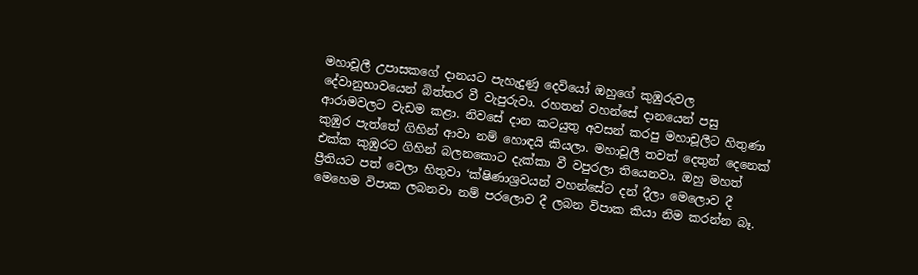මහාචූලී උපාසකගේ දානයට පැහැදුණු දෙවියෝ ඔහුගේ කුඹුරුවල දේවානුභාවයෙන් බිත්තර වී වැපුරුවා. රහතන් වහන්සේ දානයෙන් පසු ආරාමවලට වැඩම කළා. නිවසේ දාන කටයුතු අවසන් කරපු මහාචූලීට හිතුණා කුඹුර පැත්තේ ගිහින් ආවා නම් හොඳයි කියලා. මහාචූලී තවත් දෙතුන් දෙනෙක් එක්ක කුඹුරට ගිහින් බලනකොට දැක්කා වී වපුරලා තියෙනවා. ඔහු මහත් ප්‍රීතියට පත් වෙලා හිතුවා ‘ක්ෂිණාශ්‍රවයන් වහන්සේට දන් දීලා මෙලොව දී මෙහෙම විපාක ලබනවා නම් පරලොව දී ලබන විපාක කියා නිම කරන්න බෑ.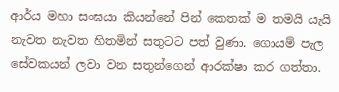ආර්ය මහා සංඝයා කියන්නේ පින් කෙතක් ම තමයි යැයි නැවත නැවත හිතමින් සතුටට පත් වුණා. ගොයම් පැල සේවකයන් ලවා වන සතුන්ගෙන් ආරක්ෂා කර ගත්තා.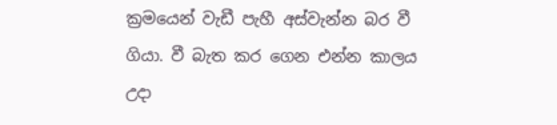ක්‍රමයෙන් වැඩී පැහී අස්වැන්න බර වී ගියා. වී බැත කර ගෙන එන්න කාලය උදා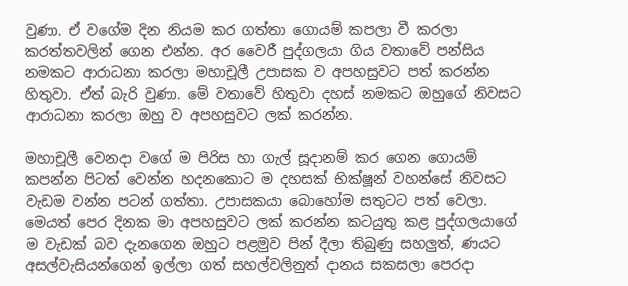වුණා. ඒ වගේම දින නියම කර ගත්තා ගොයම් කපලා වී කරලා කරත්තවලින් ගෙන එන්න. අර වෛරී පුද්ගලයා ගිය වතාවේ පන්සිය නමකට ආරාධනා කරලා මහාචූලී උපාසක ව අපහසුවට පත් කරන්න හිතුවා. ඒත් බැරි වුණා. මේ වතාවේ හිතුවා දහස් නමකට ඔහුගේ නිවසට ආරාධනා කරලා ඔහු ව අපහසුවට ලක් කරන්න.

මහාචූලී වෙනදා වගේ ම පිරිස හා ගැල් සූදානම් කර ගෙන ගොයම් කපන්න පිටත් වෙන්න හදනකොට ම දහසක් භික්ෂූන් වහන්සේ නිවසට වැඩම වන්න පටන් ගත්තා. උපාසකයා බොහෝම සතුටට පත් වෙලා. මෙයත් පෙර දිනක මා අපහසුවට ලක් කරන්න කටයුතු කළ පුද්ගලයාගේ ම වැඩක් බව දැනගෙන ඔහුට පළමුව පින් දීලා තිබුණු සහලුත්, ණයට අසල්වැසියන්ගෙන් ඉල්ලා ගත් සහල්වලිනුත් දානය සකසලා පෙරදා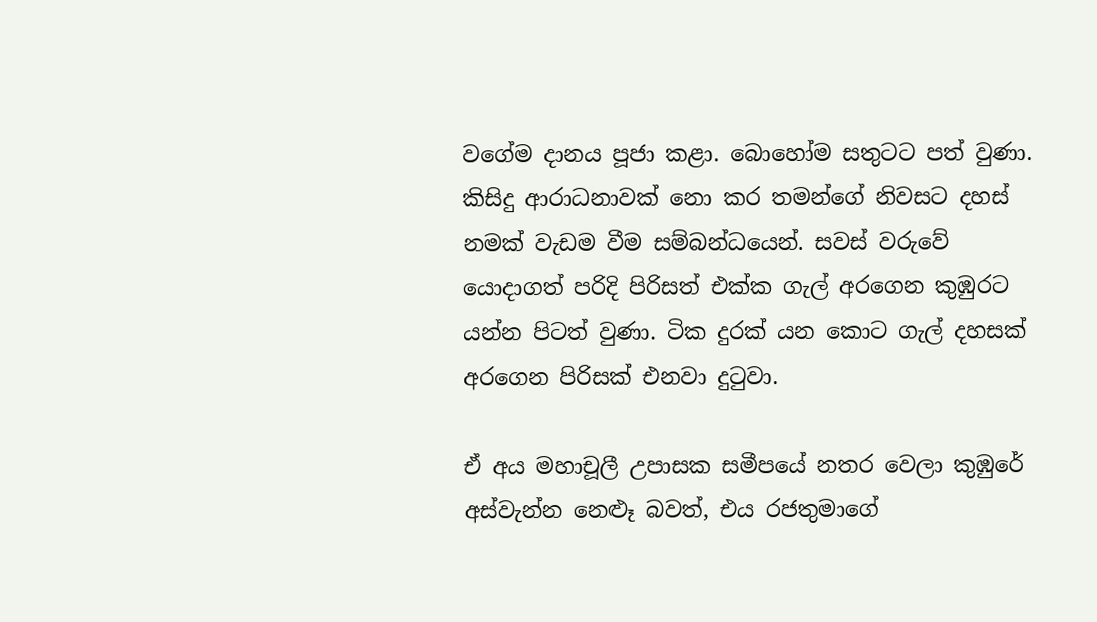වගේම දානය පූජා කළා. බොහෝම සතුටට පත් වුණා. කිසිදු ආරාධනාවක් නො කර තමන්ගේ නිවසට දහස් නමක් වැඩම වීම සම්බන්ධයෙන්. සවස් වරුවේ යොදාගත් පරිදි පිරිසත් එක්ක ගැල් අරගෙන කුඹුරට යන්න පිටත් වුණා. ටික දුරක් යන කොට ගැල් දහසක් අරගෙන පිරිසක් එනවා දුටුවා.

ඒ අය මහාචූලී උපාසක සමීපයේ නතර වෙලා කුඹුරේ අස්වැන්න නෙළූ බවත්, එය රජතුමාගේ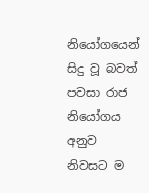නියෝගයෙන් සිදු වූ බවත් පවසා රාජ නියෝගය අනුව නිවසට ම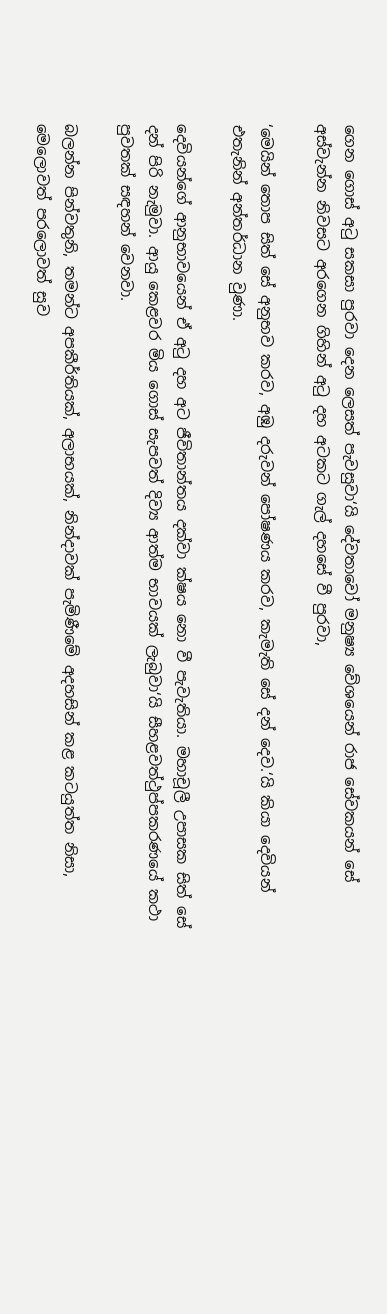ගෙන ගොස් අටු සකසා පුරවා දෙන ලෙසත් පැවසුවා‘යි දේවතාවෝ මනුෂ්‍ය වේශයෙන් රාජ සේවකයන් සේ අස්වැන්න නිවසට අරගෙන ගිහින් අටු දහ අටකට ගැල් දහසේ වී පුරවා,

‘මෙයින් තොප සිත් සේ අනුභව කරව, අඹු දරුවන් පෝෂණය කරව, කැමැති සේ දන් දෙව.‘යි කියා දෙවියන් එතැනින් අන්තර්ධාන වුණා.

දෙවියන්ගේ ආනුභාවයෙන් ඒ අටු දහ අට ජීවිතාන්තය දක්වා ක්ෂය නො වී පැවැතියා. මහාචූලී උපාසක සිත් සේ දන් පිරි නැමුවා. ආයු කෙළවර මිය ගොස් සැපවත් දිව්‍ය ආත්ම භාවයක් ලැබුවා‘යි සීහළවත්ථුප්පකරණයේ කථා පුවතක් සඳහන් වෙනවා.

බලන්න පින්වතුනි, තමන්ට අපකීර්තියක්, අලාභයක්, නින්දාවක් පැමිණීමේ අදහසින් කළ කටයුත්ත නිසා, මෙලොවත් පරලොවත් සුව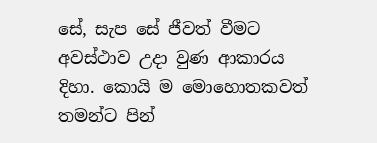සේ, සැප සේ ජීවත් වීමට අවස්ථාව උදා වුණ ආකාරය දිහා. කොයි ම මොහොතකවත් තමන්ට පින්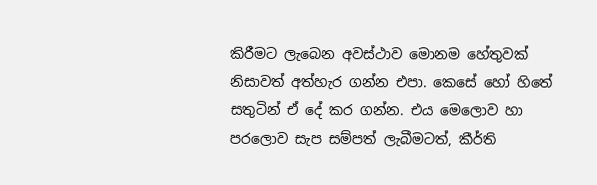කිරීමට ලැබෙන අවස්ථාව මොනම හේතුවක් නිසාවත් අත්හැර ගන්න එපා. කෙසේ හෝ හිතේ සතුටින් ඒ දේ කර ගන්න. එය මෙලොව හා පරලොව සැප සම්පත් ලැබීමටත්, කීර්ති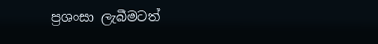ප්‍රශංසා ලැබීමටත්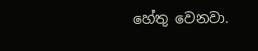හේතු වෙනවා.